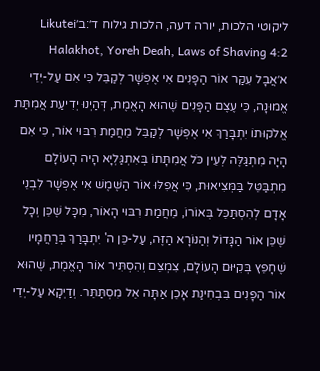ליקוטי הלכות, יורה דעה, הלכות גילוח ד׳:ב׳Likutei Halakhot, Yoreh Deah, Laws of Shaving 4:2
א׳אֲבָל עִקַּר אוֹר הַפָּנִים אִי אֶפְשָׁר לְקַבֵּל כִּי אִם עַל-יְדֵי אֱמוּנָה, כִּי עֶצֶם הַפָּנִים שֶׁהוּא הָאֱמֶת, דְּהַיְנוּ יְדִיעַת אֲמִתַּת אֱלֹקוּתוֹ יִתְבָּרַךְ אִי אֶפְשָׁר לְקַבֵּל מֵחֲמַת רִבּוּי אוֹר, כִּי אִם הָיָה מִתְגַּלֶּה לְעֵין כֹּל אֲמִתָּתוֹ בְּאִתְגַּלְיָא הָיה הָעוֹלָם מִתְבַּטֵּל בַּמְּצִיאוּת, כִּי אֲפִלּוּ אוֹר הַשֶּׁמֶשׁ אִי אֶפְשָׁר לִבְנֵי אָדָם לְהִסְתַּכֵּל בְּאוֹרוֹ, מֵחֲמַת רִבּוּי הָאוֹר, מִכָּל שֶׁכֵּן וְכָל שֶׁכֵּן אוֹר הַגָּדוֹל וְהַנּוֹרָא הַזֶּה, עַל-כֵּן ה' יִתְבָּרַךְ בְּרַחֲמָיו שֶׁחָפֵץ בְּקִיּוּם הָעוֹלָם, צִמְצֵם וְהִסְתִּיר אוֹר הָאֱמֶת, שֶׁהוּא אוֹר הַפָּנִים בִּבְחִינַת אָכֵן אַתָּה אֵל מִסְתַּתֵּר. וְדַיְקָא עַל-יְדֵי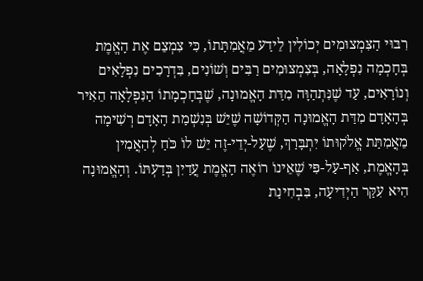רִבּוּי הַצִּמְצוּמִים יְכוֹלִין לֵידַע מֵאֲמִתָּתוֹ, כִּי צִמְצֵם אֶת הָאֱמֶת בְּחָכְמָה נִפְלָאָה, בְּצִמְצוּמִים רַבִּים וְשׁוֹנִים, בִּדְרָכִים נִפְלָאִים וְנוֹרָאִים, עַד שֶׁנִּתְהַוָּה מִדַּת הָאֱמוּנָה, שֶׁבְּחָכְמָתוֹ הַנִּפְלָאָה הֵאִיר בְּהָאָדָם מִדַּת הָאֱמוּנָה הַקְּדוֹשָׁה שֶׁיֵּשׁ בְּנִשְׁמַת הָאָדָם רְשִׁימָה מֵאֲמִתַּת אֱלֹקוּתוֹ יִתְבָּרַךְ, שֶׁעַל-יְדֵי-זֶה יֵשׁ לוֹ כֹּחַ לְהַאֲמִין בְּהָאֱמֶת, אַף-עַל-פִּי שֶׁאֵינוֹ רוֹאֶה הָאֱמֶת עֲדַיִן בְּדַעְתּוֹ. וְהָאֱמוּנָה הִיא עִקַּר הַיְדִיעָה, בִּבְחִינַת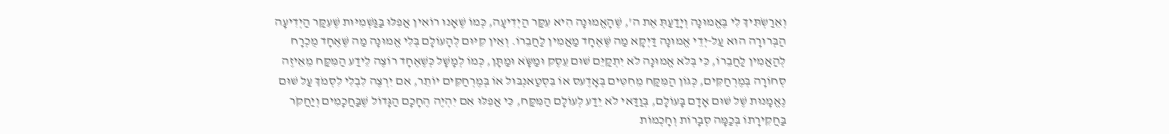וְאֵרַשְֹתִּיךְ לִי בֶּאֱמוּנָה וְיָדַעַתְּ אֶת ה', שֶׁהָאֱמוּנָה הִיא עִקַּר הַיְדִיעָה, כְּמוֹ שֶׁאָנוּ רוֹאִין אֲפִלּוּ בַּגַּשְׁמִיּוּת שֶׁעִקַּר הַיְדִיעָה הַבְּרוּרָה הוּא עַל-יְדֵי אֱמוּנָה דַּיְקָא מַה שֶּׁאֶחָד מַאֲמִין לַחֲבֵרוֹ. וְאֵין קִיּוּם לְהָעוֹלָם בְּלִי אֱמוּנָה מַה שֶּׁאֶחָד מֻכְרָח לְהַאֲמִין לַחֲבֵרוֹ, כִּי בְּלֹא אֱמוּנָה לֹא יִתְקַיֵּם שׁוּם עֵסֶק וּמַשָֹּא וּמַתָּן, כְּמוֹ לְמָשָׁל כְּשֶׁאֶחָד רוֹצֶה לֵידַע הַמִּקַּח מֵאֵיזֶה סְחוֹרָה בְּמֶרְחַקִּים, כְּגוֹן הַמִּקַּח מֵחִטִּים בְּאָדֶעס אוֹ בִּסְטַאנְבּוּל אוֹ בְּמֶרְחַקִּים יוֹתֵר, אִם יִרְצֶה לִבְלִי לִסְמֹךְ עַל שׁוּם נֶאֱמָנוּת שֶׁל שׁוּם אָדָם בָּעוֹלָם, בְּוַדַּאי לֹא יֵדַע לְעוֹלָם הַמִּקַּח, כִּי אֲפִלּוּ אִם יִהְיֶה הֶחָכָם הַגָּדוֹל שֶׁבַּחֲכָמִים וְיַחֲקֹר בַּחֲקִירָתוֹ בְּכַמָּה סְבָרוֹת וְחָכְמוֹת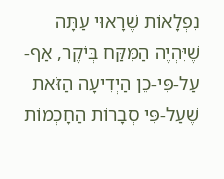נִפְלָאוֹת שֶׁרָאוּי עַתָּה שֶׁיִּהְיֶה הַמִּקַּח בְּיֹקֶר, אַף-עַל-פִּי-כֵן הַיְדִיעָה הַזֹּאת שֶׁעַל-פִּי סְבָרוֹת הַחָכְמוֹת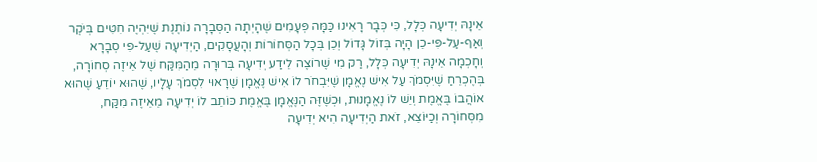אֵינָהּ יְדִיעָה כְּלָל, כִּי כְּבָר רָאִינוּ כַּמָּה פְּעָמִים שֶׁהָיְתָה הַסְּבָרָה נוֹתֶנֶת שֶׁיִּהְיֶה חִטִּים בְּיֹקֶר וְאַף-עַל-פִּי-כֵן הָיָה בְּזוֹל גָּדוֹל וְכֵן בְּכָל הַסְּחוֹרוֹת וְהָעֲסָקִים, הַיְדִיעָה שֶׁעַל-פִּי סְבָרָא וְחָכְמָה אֵינָהּ יְדִיעָה כְּלָל, רַק מִי שֶׁרוֹצֶה לֵידַע יְדִיעָה בְּרוּרָה מֵהַמִּקַּח שֶׁל אֵיזֶה סְחוֹרָה, בְּהֶכְרֵחַ שֶׁיִּסְמֹךְ עַל אִישׁ נֶאֱמָן שֶׁיִּבְחֹר לוֹ אִישׁ נֶּאֱמָן שֶׁרָאוּי לִסְמֹךְ עָלָיו, שֶׁהוּא יוֹדֵעַ שֶׁהוּא אוֹהֲבוֹ בֶּאֱמֶת וְיֵשׁ לוֹ נֶאֱמָנוּת, וּכְשֶׁזֶּה הַנֶּאֱמָן בֶּאֱמֶת כּוֹתֵב לוֹ יְדִיעָה מֵאֵיזֶה מִקַּח, מִסְּחוֹרָה וְכַיּוֹצֵא, זֹאת הַיְדִיעָה הִיא יְדִיעָה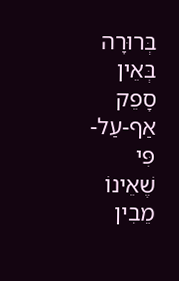בְּרוּרָה בְּאֵין סָפֵק אַף-עַל-פִּי שֶׁאֵינוֹ מֵבִין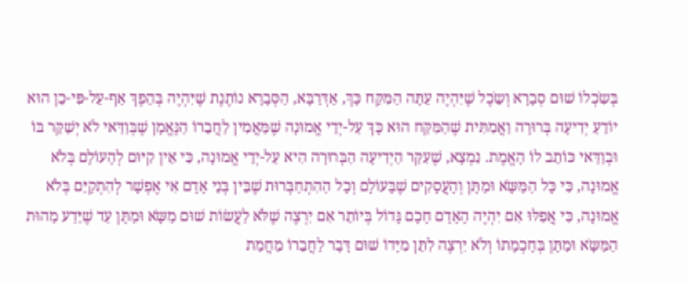בְּשִֹכְלוֹ שׁוּם סְבָרָא וְשֵֹכֶל שֶׁיִּהְיֶה עַתָּה הַמִּקַּח כָּךְ, אַדְּרַבָּא, הַסְּבָרָא נוֹתֶנֶת שֶׁיִּהְיֶה בְּהֵפֶךְ אַף-עַל-פִּי-כֵן הוּא יוֹדֵעַ יְדִיעָה בְּרוּרָה וַאֲמִתִּית שֶׁהַמִּקַּח הוּא כָּךְ עַל-יְדֵי אֱמוּנָה שֶׁמַּאֲמִין לַחֲבֵרוֹ הַנֶּאֱמָן שֶׁבְּוַדַּאי לֹא יְשַׁקֵּר בּוֹ וּבְוַדַּאי כּוֹתֵב לוֹ הָאֱמֶת. נִמְצָא, שֶׁעִקַּר הַיְדִיעָה הַבְּרוּרָה הִיא עַל-יְדֵי אֱמוּנָה, כִּי אֵין קִיּוּם לְהָעוֹלָם בְּלֹא אֱמוּנָה, כִּי כָּל הַמַּשָֹּא וּמַתָּן וְהָעֲסָקִים שֶׁבָּעוֹלָם וְכָל הַהִתְחַבְּרוּת שֶׁבֵּין בְּנֵי אָדָם אִי אֶפְשָׁר לְהִתְקַיֵּם בְּלֹא אֱמוּנָה, כִּי אֲפִלּוּ אִם יִהְיֶה הָאָדָם חָכָם גָּדוֹל בְּיוֹתֵר אִם יִרְצֶה שֶׁלֹּא לַעֲשׂוֹת שׁוּם מַשָֹּא וּמַתָּן עַד שֶׁיֵּדַע מַהוּת הַמַּשָֹּא וּמַתָּן בְּחָכְמָתוֹ וְלֹא יִרְצֶה לִתֵּן מִיָּדוֹ שׁוּם דָּבָר לַחֲבֵרוֹ מֵחֲמַת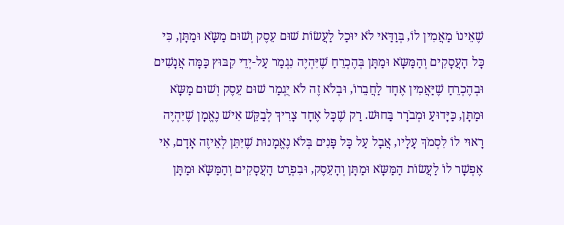שֶׁאֵינוֹ מַאֲמִין לוֹ, בְּוַדַּאי לֹא יוּכַל לַעֲשׂוֹת שׁוּם עֵסֶק וְשׁוּם מַשָֹּא וּמַתָּן, כִּי כָּל הָעֲסָקִים וְהַמַּשָֹּא וּמַתָּן בְּהֶכְרֵחַ שֶׁיִּהְיֶה נִגְמַר עַל-יְדֵי קִבּוּץ כַּמָּה אֲנָשִׁים וּבְהֶכְרֵחַ שֶׁיַּאֲמִין אֶחָד לַחֲבֵרוֹ, וּבְלֹא זֶה לֹא יֻגְמַר שׁוּם עֵסֶק וְשׁוּם מַשָֹּא וּמַתָּן, כַּיָּדוּעַ וּמְבֹרָר בַּחוּשׁ. רַק שֶׁכָּל אֶחָד צָרִיךְ לְבַקֵּשׁ אִישׁ נֶאֱמָן שֶׁיִּהְיֶה רָאוּי לוֹ לִסְמֹךְ עָלָיו, אֲבָל עַל כָּל פָּנִים בְּלֹא נֶאֱמָנוּת שֶׁיִּתֵּן לְאֵיזֶה אָדָם, אִי אֶפְשָׁר לוֹ לַעֲשׂוֹת הַמַּשָֹּא וּמַתָּן וְהָעֵסֶק, וּבִפְרַט הָעֲסָקִים וְהַמַּשָֹּא וּמַתָּן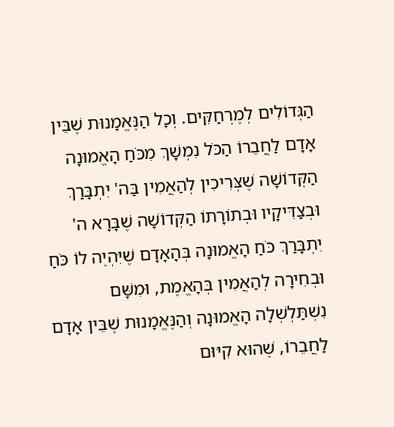הַגְּדוֹלִים לְמֶרְחַקִּים. וְכָל הַנֶּאֱמָנוּת שֶׁבֵּין אָדָם לַחֲבֵרוֹ הַכֹּל נִמְשָׁךְ מִכֹּחַ הָאֱמוּנָה הַקְּדוֹשָׁה שֶׁצְּרִיכִין לְהַאֲמִין בַּה' יִתְבָּרַךְ וּבְצַדִּיקָיו וּבְתוֹרָתוֹ הַקְּדוֹשָׁה שֶׁבָּרָא ה' יִתְבָּרַךְ כֹּחַ הָאֱמוּנָה בְּהָאָדָם שֶׁיִּהְיֶה לוֹ כֹּחַ וּבְחִירָה לְהַאֲמִין בְּהָאֱמֶת, וּמִשָּׁם נִשְׁתַּלְשְׁלָה הָאֱמוּנָה וְהַנֶּאֱמָנוּת שֶׁבֵּין אָדָם לַחֲבֵרוֹ, שֶׁהוּא קִיּוּם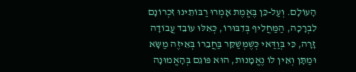הָעוֹלָם. וְעַל-כֵּן בֶּאֱמֶת אָמְרוּ רַבּוֹתֵינוּ זִכְרוֹנָם לִבְרָכָה, הַמַּחֲלִיף בְּדִבּוּרוֹ, כְּאִלּוּ עוֹבֵד עֲבוֹדָה זָרָה, כִּי בְּוַדַּאי כְּשֶׁמְּשַׁקֵּר בַּחֲבֵרוֹ בְּאֵיזֶה מַשָֹּא וּמַתָּן וְאֵין לוֹ נֶאֱמָנוּת, הוּא פּוֹגֵם בְּהָאֱמוּנָה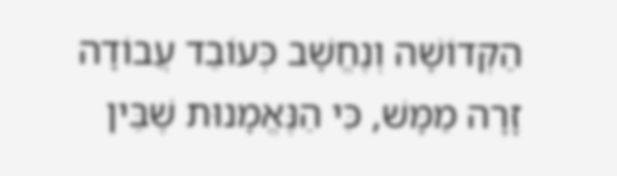הַקְּדוֹשָׁה וְנֶחֱשָׁב כְּעוֹבֵד עֲבוֹדָה זָרָה מַמָּשׁ, כִּי הַנֶּאֱמָנוּת שֶׁבֵּין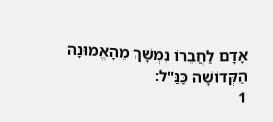אָדָם לַחֲבֵרוֹ נִמְשָׁךְ מֵהָאֱמוּנָה הַקְּדוֹשָׁה כַּנַּ"ל:
1